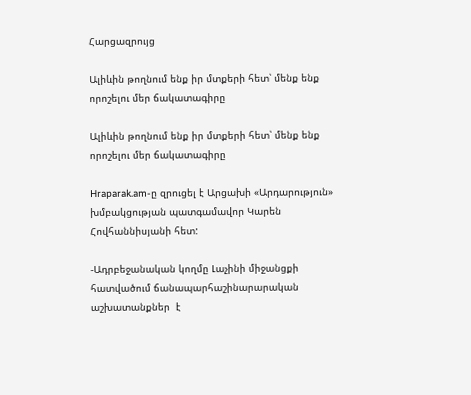Հարցազրույց

Ալիևին թողնում ենք իր մտքերի հետ՝ մենք ենք որոշելու մեր ճակատագիրը

Ալիևին թողնում ենք իր մտքերի հետ՝ մենք ենք որոշելու մեր ճակատագիրը

Hraparak.am-ը զրուցել է Արցախի «Արդարություն» խմբակցության պատգամավոր Կարեն Հովհաննիսյանի հետ:

-Ադրբեջանական կողմը Լաչինի միջանցքի հատվածում ճանապարհաշինարարական աշխատանքներ  է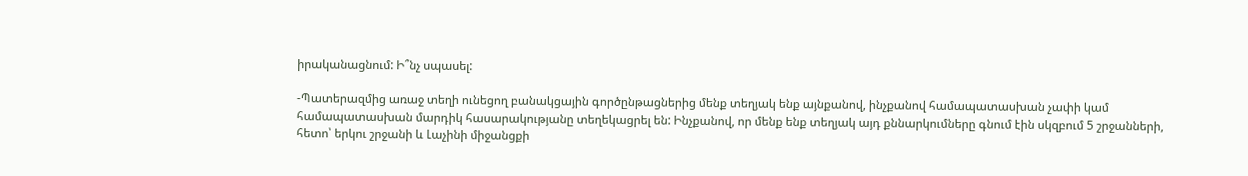իրականացնում: Ի՞նչ սպասել:

-Պատերազմից առաջ տեղի ունեցող բանակցային գործընթացներից մենք տեղյակ ենք այնքանով, ինչքանով համապատասխան չափի կամ համապատասխան մարդիկ հասարակությանը տեղեկացրել են: Ինչքանով, որ մենք ենք տեղյակ այդ քննարկումները գնում էին սկզբում 5 շրջանների, հետո՝ երկու շրջանի և Լաչինի միջանցքի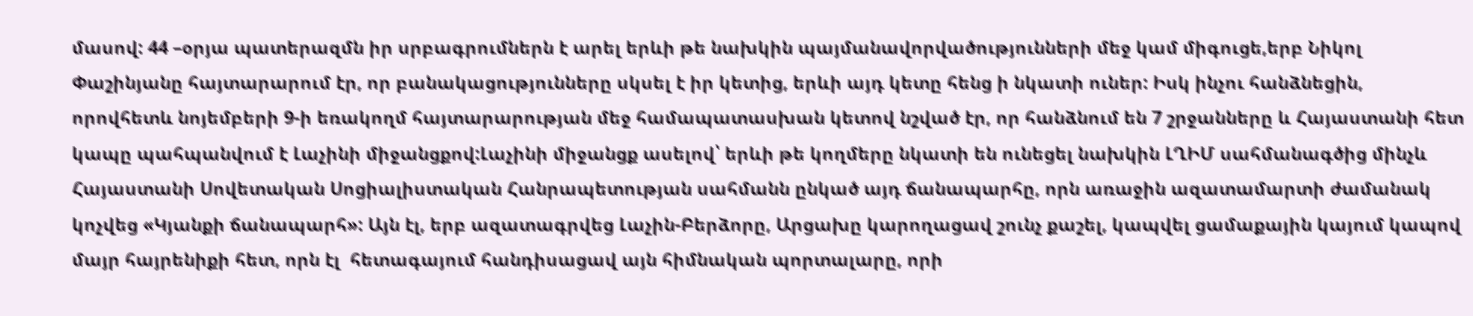մասով: 44 –օրյա պատերազմն իր սրբագրումներն է արել երևի թե նախկին պայմանավորվածությունների մեջ կամ միգուցե,երբ Նիկոլ Փաշինյանը հայտարարում էր, որ բանակացությունները սկսել է իր կետից, երևի այդ կետը հենց ի նկատի ուներ: Իսկ ինչու հանձնեցին, որովհետև նոյեմբերի 9-ի եռակողմ հայտարարության մեջ համապատասխան կետով նշված էր, որ հանձնում են 7 շրջանները և Հայաստանի հետ կապը պահպանվում է Լաչինի միջանցքով:Լաչինի միջանցք ասելով՝ երևի թե կողմերը նկատի են ունեցել նախկին ԼՂԻՄ սահմանագծից մինչև Հայաստանի Սովետական Սոցիալիստական Հանրապետության սահմանն ընկած այդ ճանապարհը, որն առաջին ազատամարտի ժամանակ կոչվեց «Կյանքի ճանապարհ»: Այն էլ, երբ ազատագրվեց Լաչին-Բերձորը, Արցախը կարողացավ շունչ քաշել, կապվել ցամաքային կայում կապով մայր հայրենիքի հետ, որն էլ  հետագայում հանդիսացավ այն հիմնական պորտալարը, որի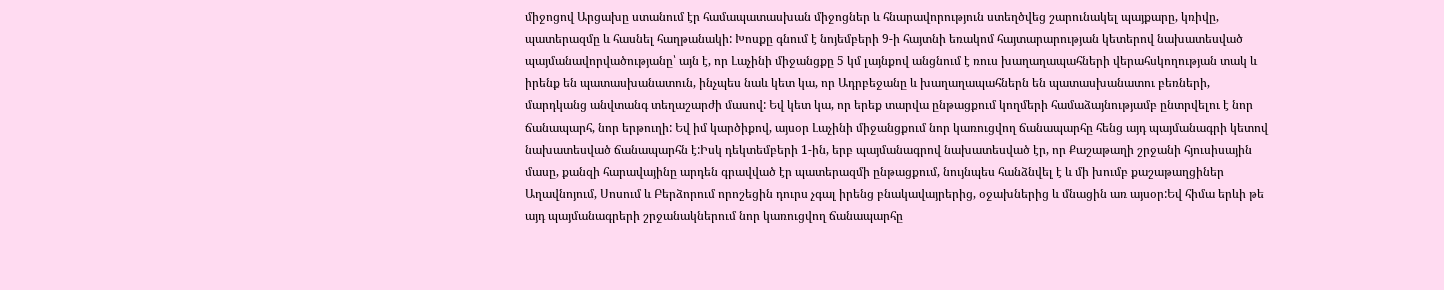միջոցով Արցախը ստանում էր համապատասխան միջոցներ և հնարավորություն ստեղծվեց շարունակել պայքարը, կռիվը, պատերազմը և հասնել հաղթանակի: Խոսքը գնում է նոյեմբերի 9-ի հայտնի եռակոմ հայտարարության կետերով նախատեսված պայմանավորվածությանը՝ այն է, որ Լաչինի միջանցքը 5 կմ լայնքով անցնում է ռուս խաղաղապահների վերահսկողության տակ և իրենք են պատասխանատուն, ինչպես նաև կետ կա, որ Ադրբեջանը և խաղաղապահներն են պատասխանատու բեռների, մարդկանց անվտանգ տեղաշարժի մասով: Եվ կետ կա, որ երեք տարվա ընթացքում կողմերի համաձայնությամբ ընտրվելու է նոր ճանապարհ, նոր երթուղի: Եվ իմ կարծիքով, այսօր Լաչինի միջանցքում նոր կառուցվող ճանապարհը հենց այդ պայմանագրի կետով նախատեսված ճանապարհն է:Իսկ դեկտեմբերի 1-ին, երբ պայմանագրով նախատեսված էր, որ Քաշաթաղի շրջանի հյուսիսային մասը, քանզի հարավայինը արդեն գրավված էր պատերազմի ընթացքում, նույնպես հանձնվել է և մի խումբ քաշաթաղցիներ Աղավնոյում, Սոսում և Բերձորում որոշեցին դուրս չգալ իրենց բնակավայրերից, օջախներից և մնացին առ այսօր:Եվ հիմա երևի թե այդ պայմանագրերի շրջանակներում նոր կառուցվող ճանապարհը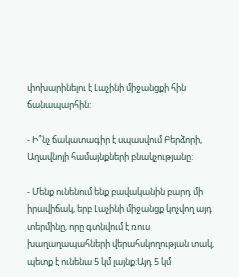փոխարինելու է Լաչինի միջանցքի հին ճանապարհին:

- Ի՞նչ ճակատագիր է սպասվում Բերձորի, Աղավնոյի համայնքների բնակչությանը:

- Մենք ունենում ենք բավականին բարդ մի իրավիճակ, երբ Լաչինի միջանցք կոչվող այդ տերմինը, որը գտնվում է ռուս խաղաղապահների վերահսկողության տակ, պետք է ունենա 5 կմ լայնք:Այդ 5 կմ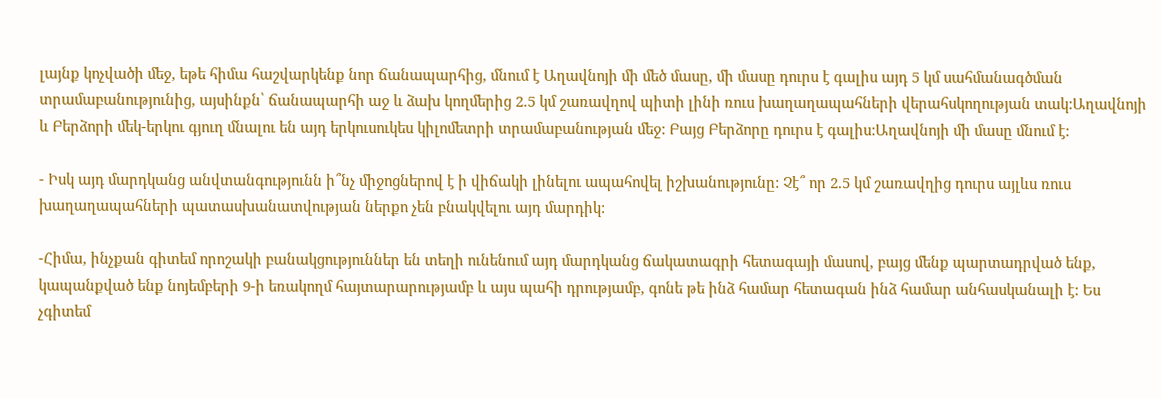լայնք կոչվածի մեջ, եթե հիմա հաշվարկենք նոր ճանապարհից, մնում է Աղավնոյի մի մեծ մասը, մի մասը դուրս է գալիս այդ 5 կմ սահմանագծման տրամաբանությունից, այսինքն՝ ճանապարհի աջ և ձախ կողմերից 2.5 կմ շառավղով պիտի լինի ռուս խաղաղապահների վերահսկողության տակ:Աղավնոյի և Բերձորի մեկ-երկու գյուղ մնալու են այդ երկուսուկես կիլոմետրի տրամաբանության մեջ: Բայց Բերձորը դուրս է գալիս:Աղավնոյի մի մասը մնում է:

- Իսկ այդ մարդկանց անվտանգությունն ի՞նչ միջոցներով է ի վիճակի լինելու ապահովել իշխանությունը: Չէ՞ որ 2.5 կմ շառավղից դուրս այլևս ռուս խաղաղապահների պատասխանատվության ներքո չեն բնակվելու այդ մարդիկ:

-Հիմա, ինչքան գիտեմ որոշակի բանակցություններ են տեղի ունենում այդ մարդկանց ճակատագրի հետագայի մասով, բայց մենք պարտադրված ենք, կապանքված ենք նոյեմբերի 9-ի եռակողմ հայտարարությամբ և այս պահի դրությամբ, գոնե թե ինձ համար հետագան ինձ համար անհասկանալի է: Ես չգիտեմ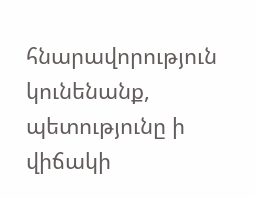հնարավորություն կունենանք, պետությունը ի վիճակի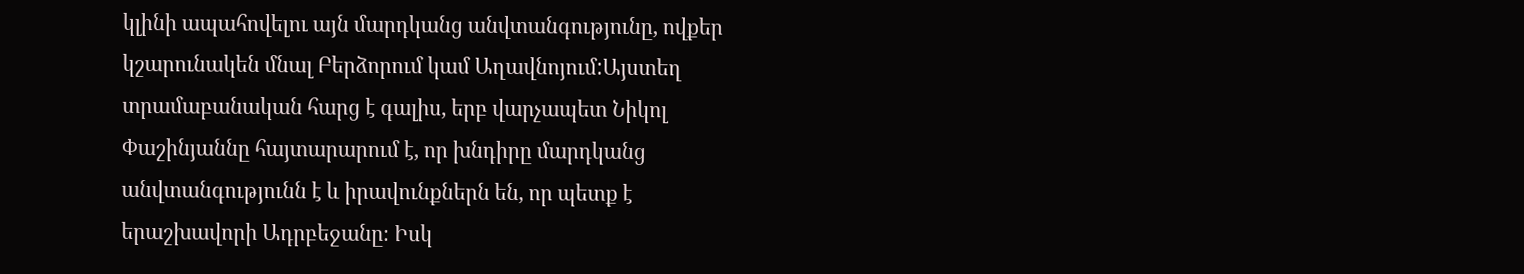կլինի ապահովելու այն մարդկանց անվտանգությունը, ովքեր  կշարունակեն մնալ Բերձորում կամ Աղավնոյում:Այստեղ տրամաբանական հարց է գալիս, երբ վարչապետ Նիկոլ Փաշինյաննը հայտարարում է, որ խնդիրը մարդկանց անվտանգությունն է և իրավունքներն են, որ պետք է երաշխավորի Ադրբեջանը։ Իսկ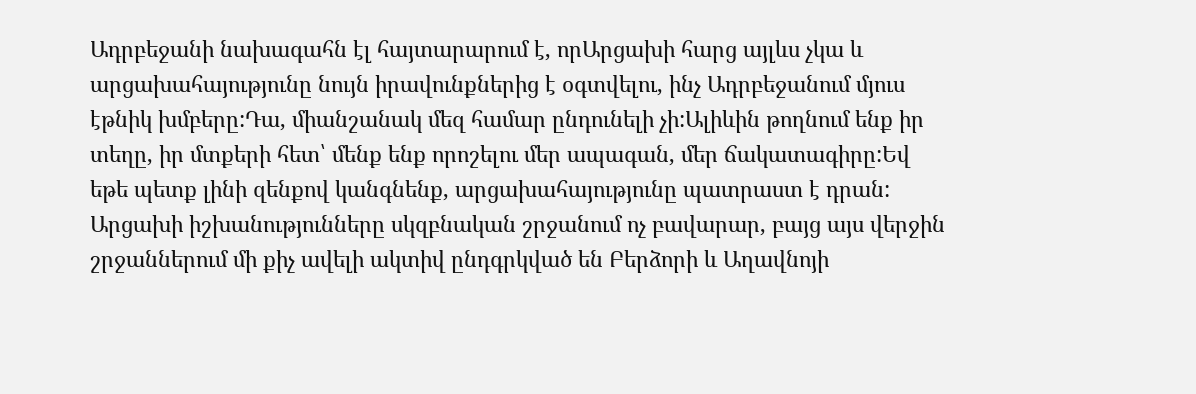Ադրբեջանի նախագահն էլ հայտարարում է, որԱրցախի հարց այլևս չկա և արցախահայությունը նույն իրավունքներից է օգտվելու, ինչ Ադրբեջանում մյուս էթնիկ խմբերը:Դա, միանշանակ մեզ համար ընդունելի չի:Ալիևին թողնում ենք իր տեղը, իր մտքերի հետ՝ մենք ենք որոշելու մեր ապագան, մեր ճակատագիրը:Եվ եթե պետք լինի զենքով կանգնենք, արցախահայությունը պատրաստ է դրան: Արցախի իշխանությունները սկզբնական շրջանում ոչ բավարար, բայց այս վերջին շրջաններում մի քիչ ավելի ակտիվ ընդգրկված են Բերձորի և Աղավնոյի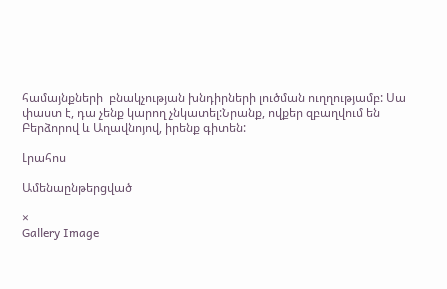համայնքների  բնակչության խնդիրների լուծման ուղղությամբ: Սա փաստ է, դա չենք կարող չնկատել:Նրանք, ովքեր զբաղվում են Բերձորով և Աղավնոյով, իրենք գիտեն:

Լրահոս

Ամենաընթերցված

×
Gallery Image